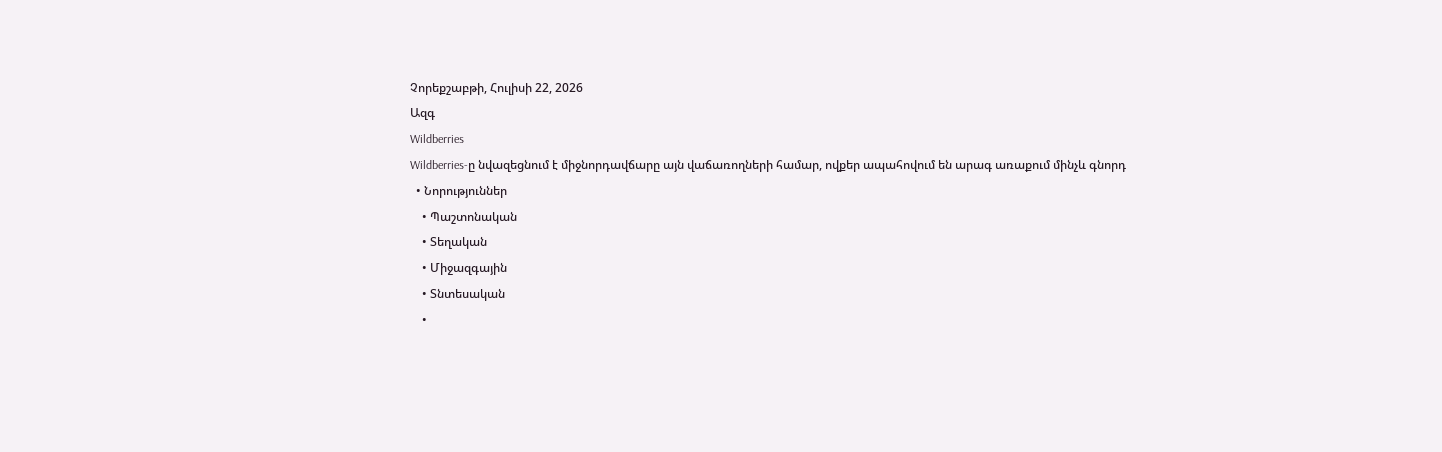Չորեքշաբթի, Հուլիսի 22, 2026
Ազգ
Wildberries
Wildberries-ը նվազեցնում է միջնորդավճարը այն վաճառողների համար, ովքեր ապահովում են արագ առաքում մինչև գնորդ
  • Նորություններ
    • Պաշտոնական
    • Տեղական
    • Միջազգային
    • Տնտեսական
    •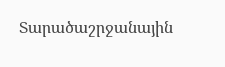Տարածաշրջանային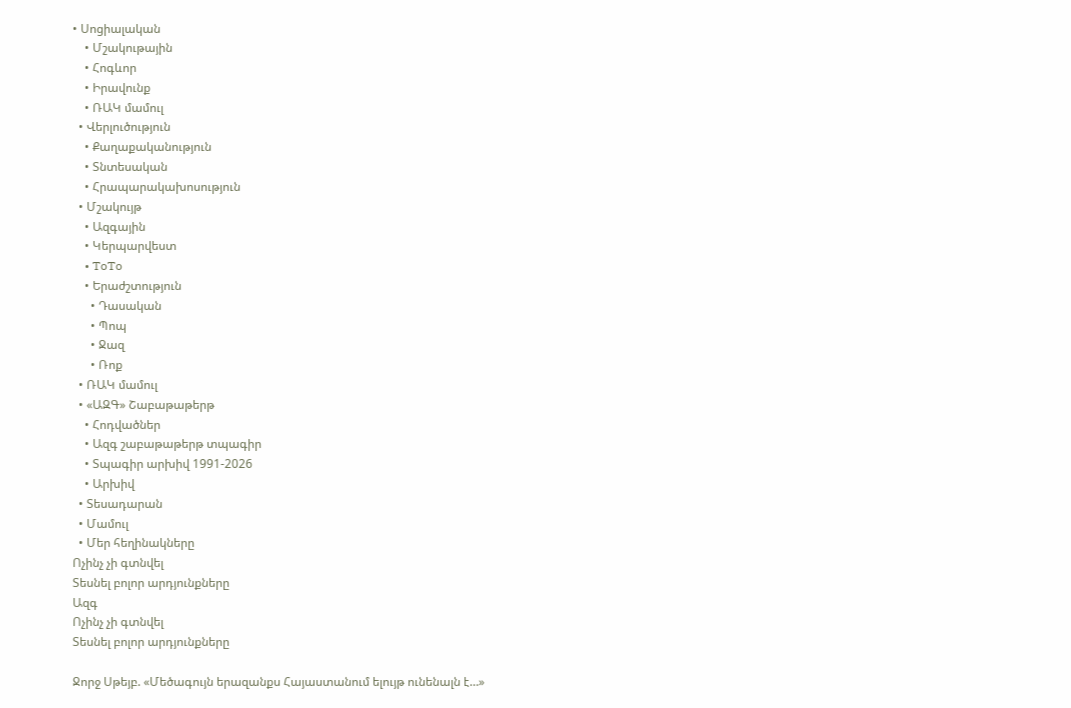• Սոցիալական
    • Մշակութային
    • Հոգևոր
    • Իրավունք
    • ՌԱԿ մամուլ
  • Վերլուծություն
    • Քաղաքականություն
    • Տնտեսական
    • Հրապարակախոսություն
  • Մշակույթ
    • Ազգային
    • Կերպարվեստ
    • ToTo
    • Երաժշտություն
      • Դասական
      • Պոպ
      • Ջազ
      • Ռոք
  • ՌԱԿ մամուլ
  • «ԱԶԳ» Շաբաթաթերթ
    • Հոդվածներ
    • Ազգ շաբաթաթերթ տպագիր
    • Տպագիր արխիվ 1991-2026
    • Արխիվ
  • Տեսադարան
  • Մամուլ
  • Մեր հեղինակները
Ոչինչ չի գտնվել
Տեսնել բոլոր արդյունքները
Ազգ
Ոչինչ չի գտնվել
Տեսնել բոլոր արդյունքները

Ջորջ Սթեյբ. «Մեծագույն երազանքս Հայաստանում ելույթ ունենալն է…»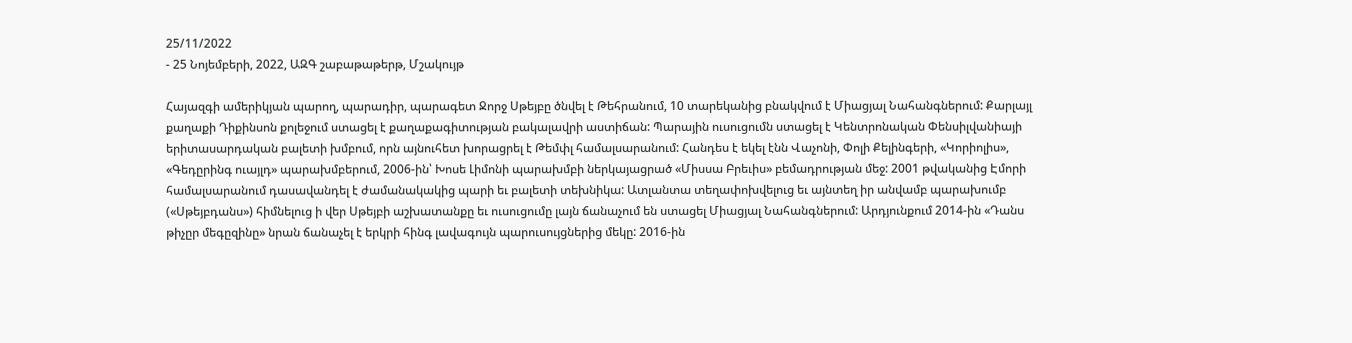25/11/2022
- 25 Նոյեմբերի, 2022, ԱԶԳ շաբաթաթերթ, Մշակույթ

Հայազգի ամերիկյան պարող, պարադիր, պարագետ Ջորջ Սթեյբը ծնվել է Թեհրանում, 10 տարեկանից բնակվում է Միացյալ Նահանգներում: Քարլայլ քաղաքի Դիքինսոն քոլեջում ստացել է քաղաքագիտության բակալավրի աստիճան: Պարային ուսուցումն ստացել է Կենտրոնական Փենսիլվանիայի երիտասարդական բալետի խմբում, որն այնուհետ խորացրել է Թեմփլ համալսարանում: Հանդես է եկել էնն Վաչոնի, Փոլի Քելինգերի, «Կորիոլիս», «Գեդըրինգ ուայլդ» պարախմբերում, 2006-ին՝ Խոսե Լիմոնի պարախմբի ներկայացրած «Միսսա Բրեւիս» բեմադրության մեջ: 2001 թվականից Էմորի համալսարանում դասավանդել է ժամանակակից պարի եւ բալետի տեխնիկա: Ատլանտա տեղափոխվելուց եւ այնտեղ իր անվամբ պարախումբ («Սթեյբդանս») հիմնելուց ի վեր Սթեյբի աշխատանքը եւ ուսուցումը լայն ճանաչում են ստացել Միացյալ Նահանգներում: Արդյունքում 2014-ին «Դանս թիչըր մեգըզինը» նրան ճանաչել է երկրի հինգ լավագույն պարուսույցներից մեկը: 2016-ին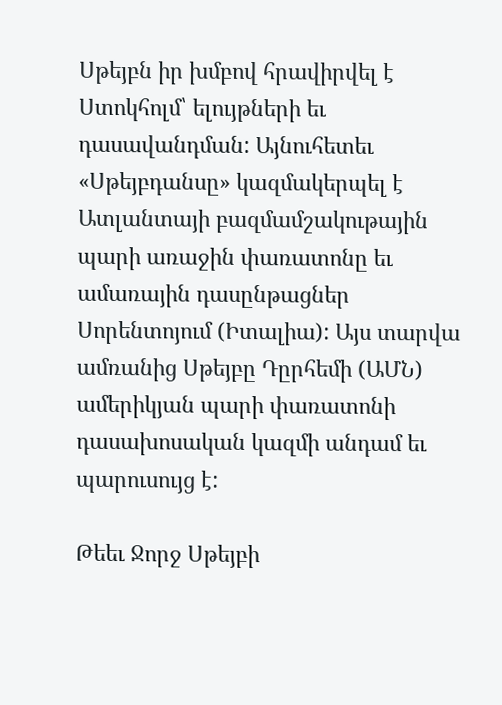Սթեյբն իր խմբով հրավիրվել է Ստոկհոլմ՝ ելույթների եւ դասավանդման: Այնուհետեւ «Սթեյբդանսը» կազմակերպել է Ատլանտայի բազմամշակութային պարի առաջին փառատոնը եւ ամառային դասընթացներ Սորենտոյում (Իտալիա): Այս տարվա ամռանից Սթեյբը Դըրհեմի (ԱՄՆ) ամերիկյան պարի փառատոնի դասախոսական կազմի անդամ եւ պարուսույց է:

Թեեւ Ջորջ Սթեյբի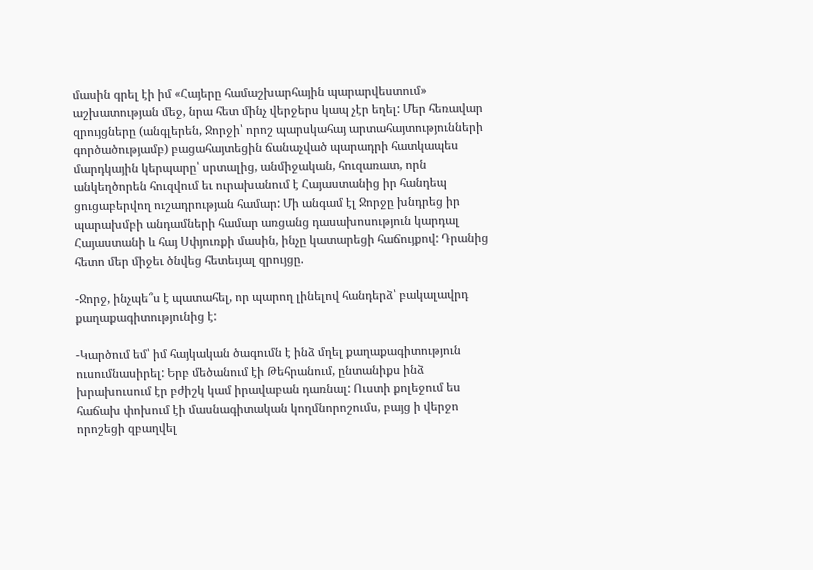մասին գրել էի իմ «Հայերը համաշխարհային պարարվեստում» աշխատության մեջ, նրա հետ մինչ վերջերս կապ չէր եղել: Մեր հեռավար զրույցները (անգլերեն, Ջորջի՝ որոշ պարսկահայ արտահայտությունների գործածությամբ) բացահայտեցին ճանաչված պարադրի հատկապես մարդկային կերպարը՝ սրտալից, անմիջական, հուզառատ, որն անկեղծորեն հուզվում եւ ուրախանում է Հայաստանից իր հանդեպ ցուցաբերվող ուշադրության համար: Մի անգամ էլ Ջորջը խնդրեց իր պարախմբի անդամների համար առցանց դասախոսություն կարդալ Հայաստանի և հայ Սփյուռքի մասին, ինչը կատարեցի հաճույքով: Դրանից հետո մեր միջեւ ծնվեց հետեւյալ զրույցը.

-Ջորջ, ինչպե՞ս է պատահել, որ պարող լինելով հանդերձ՝ բակալավրդ քաղաքագիտությունից է:

-Կարծում եմ՝ իմ հայկական ծագումն է ինձ մղել քաղաքագիտություն ուսումնասիրել: Երբ մեծանում էի Թեհրանում, ընտանիքս ինձ խրախուսում էր բժիշկ կամ իրավաբան դառնալ: Ուստի քոլեջում ես հաճախ փոխում էի մասնագիտական կողմնորոշումս, բայց ի վերջո որոշեցի զբաղվել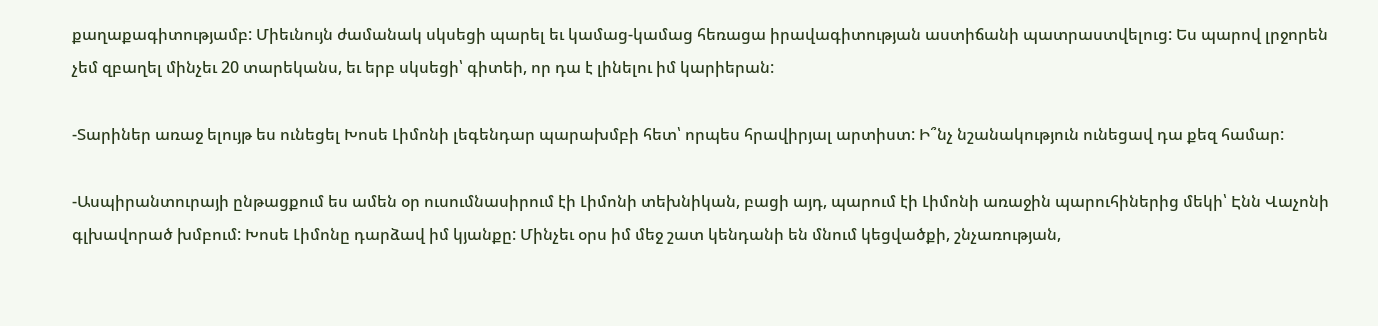քաղաքագիտությամբ: Միեւնույն ժամանակ սկսեցի պարել եւ կամաց-կամաց հեռացա իրավագիտության աստիճանի պատրաստվելուց: Ես պարով լրջորեն չեմ զբաղել մինչեւ 20 տարեկանս, եւ երբ սկսեցի՝ գիտեի, որ դա է լինելու իմ կարիերան:

-Տարիներ առաջ ելույթ ես ունեցել Խոսե Լիմոնի լեգենդար պարախմբի հետ՝ որպես հրավիրյալ արտիստ: Ի՞նչ նշանակություն ունեցավ դա քեզ համար:

-Ասպիրանտուրայի ընթացքում ես ամեն օր ուսումնասիրում էի Լիմոնի տեխնիկան, բացի այդ, պարում էի Լիմոնի առաջին պարուհիներից մեկի՝ Էնն Վաչոնի գլխավորած խմբում: Խոսե Լիմոնը դարձավ իմ կյանքը: Մինչեւ օրս իմ մեջ շատ կենդանի են մնում կեցվածքի, շնչառության,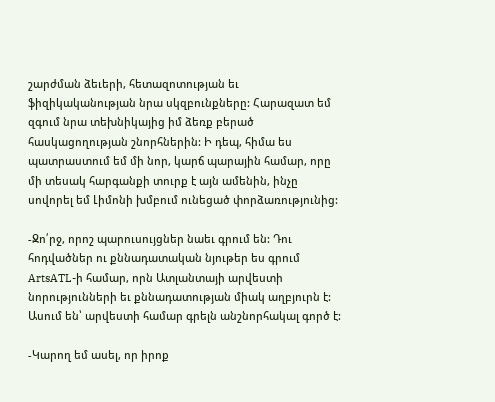շարժման ձեւերի, հետազոտության եւ ֆիզիկականության նրա սկզբունքները: Հարազատ եմ զգում նրա տեխնիկայից իմ ձեռք բերած հասկացողության շնորհներին: Ի դեպ, հիմա ես պատրաստում եմ մի նոր, կարճ պարային համար, որը մի տեսակ հարգանքի տուրք է այն ամենին, ինչը սովորել եմ Լիմոնի խմբում ունեցած փորձառությունից:

-Ջո՛րջ, որոշ պարուսույցներ նաեւ գրում են: Դու հոդվածներ ու քննադատական նյութեր ես գրում ArtsATL-ի համար, որն Ատլանտայի արվեստի նորությունների եւ քննադատության միակ աղբյուրն է: Ասում են՝ արվեստի համար գրելն անշնորհակալ գործ է:

-Կարող եմ ասել, որ իրոք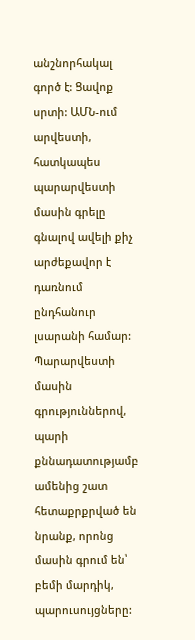անշնորհակալ գործ է: Ցավոք սրտի: ԱՄՆ-ում արվեստի, հատկապես պարարվեստի մասին գրելը գնալով ավելի քիչ արժեքավոր է դառնում ընդհանուր լսարանի համար: Պարարվեստի մասին գրություններով, պարի քննադատությամբ ամենից շատ հետաքրքրված են նրանք, որոնց մասին գրում են՝ բեմի մարդիկ, պարուսույցները: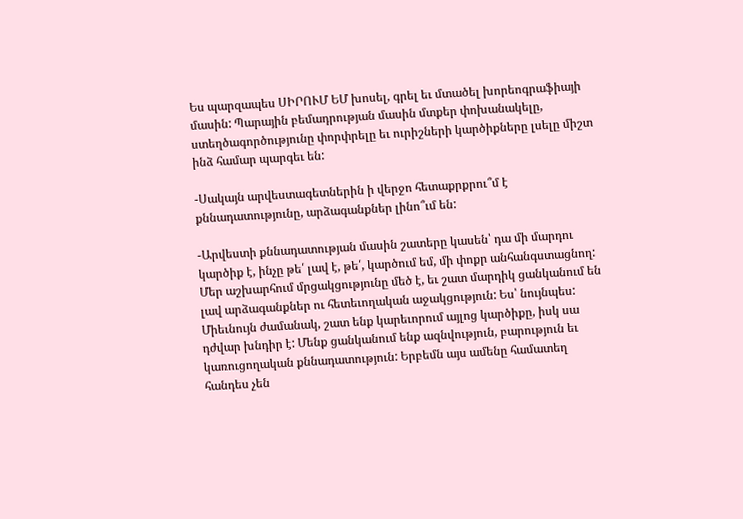Ես պարզապես ՍԻՐՈՒՄ ԵՄ խոսել, գրել եւ մտածել խորեոգրաֆիայի մասին: Պարային բեմադրության մասին մտքեր փոխանակելը, ստեղծագործությունը փորփրելը եւ ուրիշների կարծիքները լսելը միշտ ինձ համար պարգեւ են:

-Սակայն արվեստագետներին ի վերջո հետաքրքրու՞մ է քննադատությունը, արձագանքներ լինո՞ւմ են:

-Արվեստի քննադատության մասին շատերը կասեն՝ դա մի մարդու կարծիք է, ինչը թե՛ լավ է, թե՛, կարծում եմ, մի փոքր անհանգստացնող: Մեր աշխարհում մրցակցությունը մեծ է, եւ շատ մարդիկ ցանկանում են լավ արձագանքներ ու հետեւողական աջակցություն: Ես՝ նույնպես: Միեւնույն ժամանակ, շատ ենք կարեւորում այլոց կարծիքը, իսկ սա դժվար խնդիր է: Մենք ցանկանում ենք ազնվություն, բարություն եւ կառուցողական քննադատություն: Երբեմն այս ամենը համատեղ հանդես չեն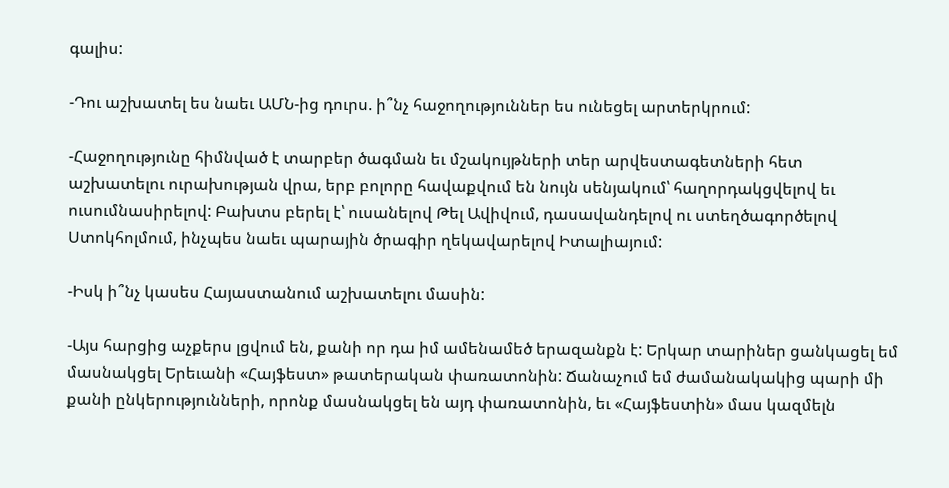գալիս:

-Դու աշխատել ես նաեւ ԱՄՆ-ից դուրս. ի՞նչ հաջողություններ ես ունեցել արտերկրում:

-Հաջողությունը հիմնված է տարբեր ծագման եւ մշակույթների տեր արվեստագետների հետ աշխատելու ուրախության վրա, երբ բոլորը հավաքվում են նույն սենյակում՝ հաղորդակցվելով եւ ուսումնասիրելով: Բախտս բերել է՝ ուսանելով Թել Ավիվում, դասավանդելով ու ստեղծագործելով Ստոկհոլմում, ինչպես նաեւ պարային ծրագիր ղեկավարելով Իտալիայում:

-Իսկ ի՞նչ կասես Հայաստանում աշխատելու մասին:

-Այս հարցից աչքերս լցվում են, քանի որ դա իմ ամենամեծ երազանքն է: Երկար տարիներ ցանկացել եմ մասնակցել Երեւանի «Հայֆեստ» թատերական փառատոնին: Ճանաչում եմ ժամանակակից պարի մի քանի ընկերությունների, որոնք մասնակցել են այդ փառատոնին, եւ «Հայֆեստին» մաս կազմելն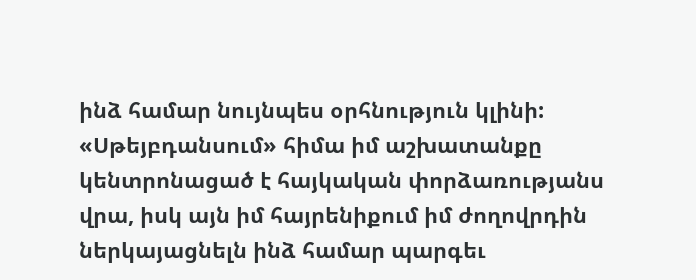ինձ համար նույնպես օրհնություն կլինի: «Սթեյբդանսում» հիմա իմ աշխատանքը կենտրոնացած է հայկական փորձառությանս վրա, իսկ այն իմ հայրենիքում իմ ժողովրդին ներկայացնելն ինձ համար պարգեւ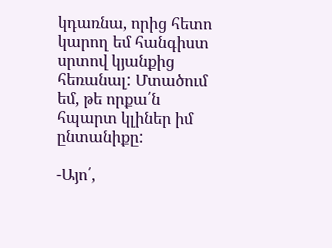կդառնա, որից հետո կարող եմ հանգիստ սրտով կյանքից հեռանալ: Մտածում եմ, թե որքա՛ն հպարտ կլիներ իմ ընտանիքը:

-Այո՛,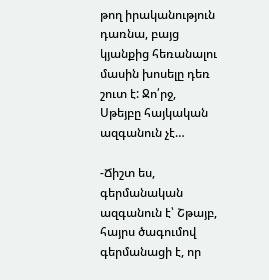թող իրականություն դառնա, բայց կյանքից հեռանալու մասին խոսելը դեռ շուտ է: Ջո՛րջ, Սթեյբը հայկական ազգանուն չէ…

-Ճիշտ ես, գերմանական ազգանուն է՝ Շթայբ, հայրս ծագումով գերմանացի է, որ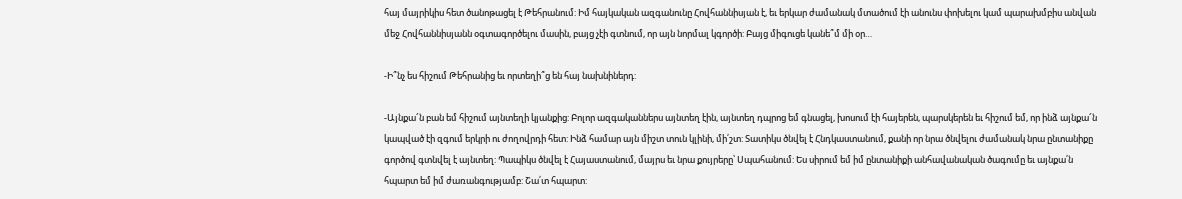հայ մայրիկիս հետ ծանոթացել է Թեհրանում: Իմ հայկական ազգանունը Հովհաննիսյան է, եւ երկար ժամանակ մտածում էի անունս փոխելու կամ պարախմբիս անվան մեջ Հովհաննիսյանն օգտագործելու մասին, բայց չէի գտնում, որ այն նորմալ կգործի: Բայց միգուցե կանե՞մ մի օր…

-Ի՞նչ ես հիշում Թեհրանից եւ որտեղի՞ց են հայ նախնիներդ:

-Այնքա՜ն բան եմ հիշում այնտեղի կյանքից: Բոլոր ազգականներս այնտեղ էին, այնտեղ դպրոց եմ գնացել, խոսում էի հայերեն, պարսկերեն եւ հիշում եմ, որ ինձ այնքա՜ն կապված էի զգում երկրի ու ժողովրդի հետ: Ինձ համար այն միշտ տուն կլինի, մի՛շտ: Տատիկս ծնվել է Հնդկաստանում, քանի որ նրա ծնվելու ժամանակ նրա ընտանիքը գործով գտնվել է այնտեղ: Պապիկս ծնվել է Հայաստանում, մայրս եւ նրա քույրերը՝ Սպահանում: Ես սիրում եմ իմ ընտանիքի անհավանական ծագումը եւ այնքա՛ն հպարտ եմ իմ ժառանգությամբ: Շա՛տ հպարտ: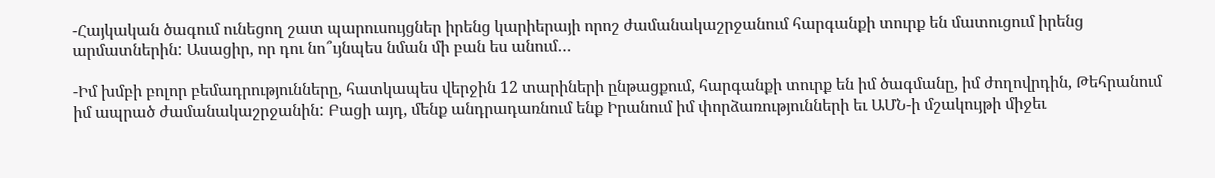-Հայկական ծագում ունեցող շատ պարուսույցներ իրենց կարիերայի որոշ ժամանակաշրջանում հարգանքի տուրք են մատուցում իրենց արմատներին: Ասացիր, որ դու նո՞ւյնպես նման մի բան ես անում…

-Իմ խմբի բոլոր բեմադրությունները, հատկապես վերջին 12 տարիների ընթացքում, հարգանքի տուրք են իմ ծագմանը, իմ ժողովրդին, Թեհրանում իմ ապրած ժամանակաշրջանին: Բացի այդ, մենք անդրադառնում ենք Իրանում իմ փորձառությունների եւ ԱՄՆ-ի մշակույթի միջեւ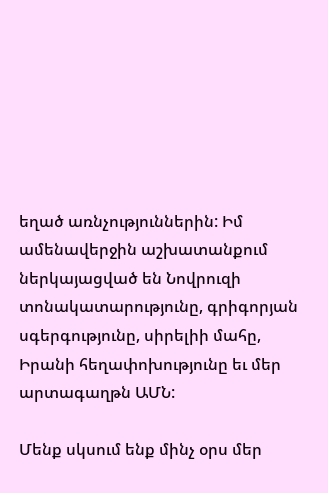եղած առնչություններին: Իմ ամենավերջին աշխատանքում ներկայացված են Նովրուզի տոնակատարությունը, գրիգորյան սգերգությունը, սիրելիի մահը, Իրանի հեղափոխությունը եւ մեր արտագաղթն ԱՄՆ:

Մենք սկսում ենք մինչ օրս մեր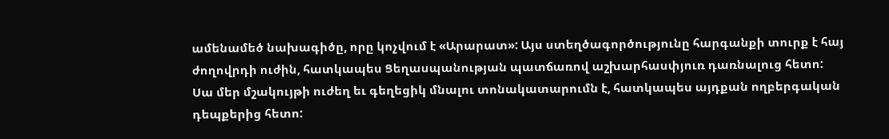ամենամեծ նախագիծը, որը կոչվում է «Արարատ»: Այս ստեղծագործությունը հարգանքի տուրք է հայ ժողովրդի ուժին, հատկապես Ցեղասպանության պատճառով աշխարհասփյուռ դառնալուց հետո: Սա մեր մշակույթի ուժեղ եւ գեղեցիկ մնալու տոնակատարումն է, հատկապես այդքան ողբերգական դեպքերից հետո: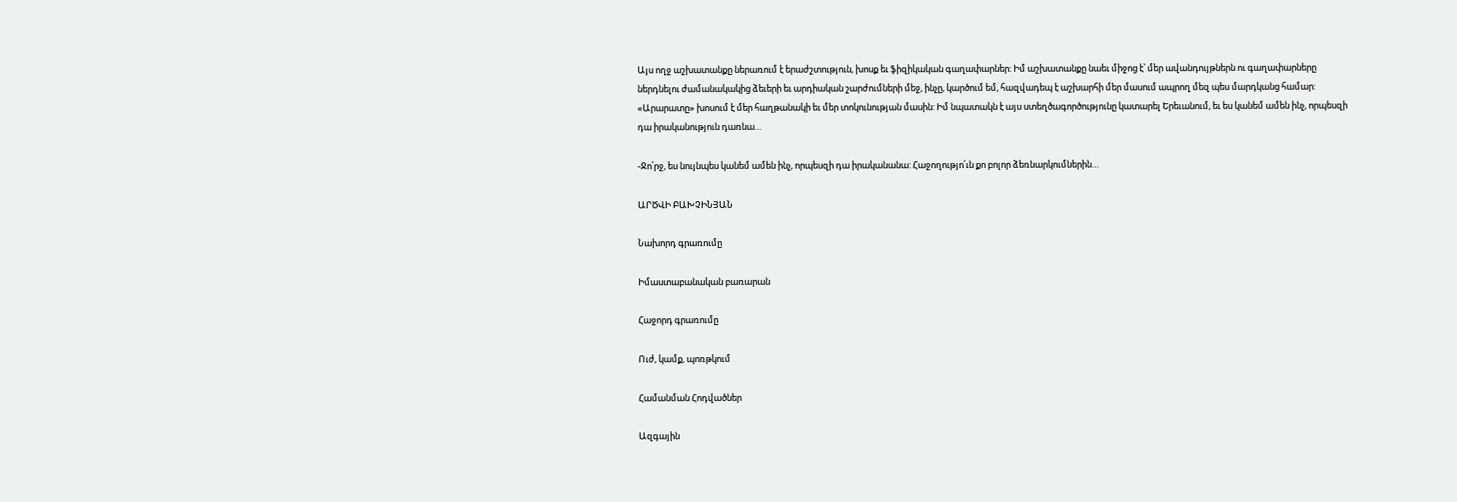Այս ողջ աշխատանքը ներառում է երաժշտություն, խոսք եւ ֆիզիկական գաղափարներ: Իմ աշխատանքը նաեւ միջոց է՝ մեր ավանդույթներն ու գաղափարները ներդնելու ժամանակակից ձեւերի եւ արդիական շարժումների մեջ, ինչը, կարծում եմ, հազվադեպ է աշխարհի մեր մասում ապրող մեզ պես մարդկանց համար: «Արարատը» խոսում է մեր հաղթանակի եւ մեր տոկունության մասին: Իմ նպատակն է այս ստեղծագործությունը կատարել Երեւանում, եւ ես կանեմ ամեն ինչ, որպեսզի դա իրականություն դառնա…

-Ջո՛րջ, ես նույնպես կանեմ ամեն ինչ, որպեսզի դա իրականանա: Հաջողությո՛ւն քո բոլոր ձեռնարկումներին…

ԱՐԾՎԻ ԲԱԽՉԻՆՅԱՆ

Նախորդ գրառումը

Իմաստաբանական բառարան

Հաջորդ գրառումը

Ուժ, կամք, պոռթկում

Համանման Հոդվածներ

Ազգային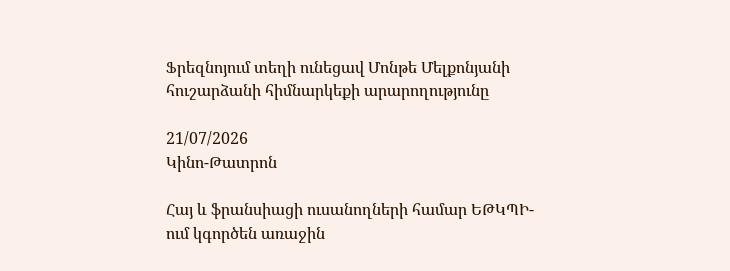Ֆրեզնոյում տեղի ունեցավ Մոնթե Մելքոնյանի հուշարձանի հիմնարկեքի արարողությունը

21/07/2026
Կինո-Թատրոն

Հայ և ֆրանսիացի ուսանողների համար ԵԹԿՊԻ-ում կգործեն առաջին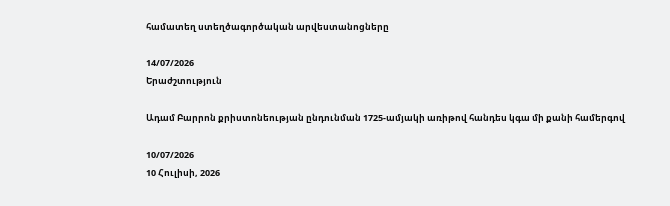համատեղ ստեղծագործական արվեստանոցները

14/07/2026
Երաժշտություն

Ադամ Բարրոն քրիստոնեության ընդունման 1725-ամյակի առիթով հանդես կգա մի քանի համերգով

10/07/2026
10 Հուլիսի, 2026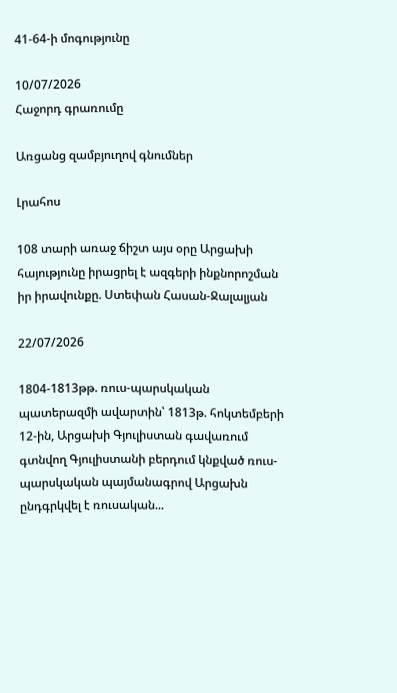41-64-ի մոգությունը

10/07/2026
Հաջորդ գրառումը

Առցանց զամբյուղով գնումներ

Լրահոս

108 տարի առաջ ճիշտ այս օրը Արցախի հայությունը իրացրել է ազգերի ինքնորոշման իր իրավունքը. Ստեփան Հասան-Ջալալյան

22/07/2026

1804-1813թթ. ռուս-պարսկական պատերազմի ավարտին՝ 1813թ. հոկտեմբերի 12-ին, Արցախի Գյուլիստան գավառում գտնվող Գյուլիստանի բերդում կնքված ռուս-պարսկական պայմանագրով Արցախն ընդգրկվել է ռուսական...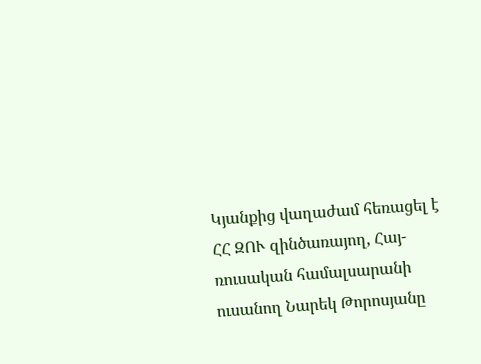Կյանքից վաղաժամ հեռացել է ՀՀ ԶՈՒ զինծառայող, Հայ-ռուսական համալսարանի ուսանող Նարեկ Թորոսյանը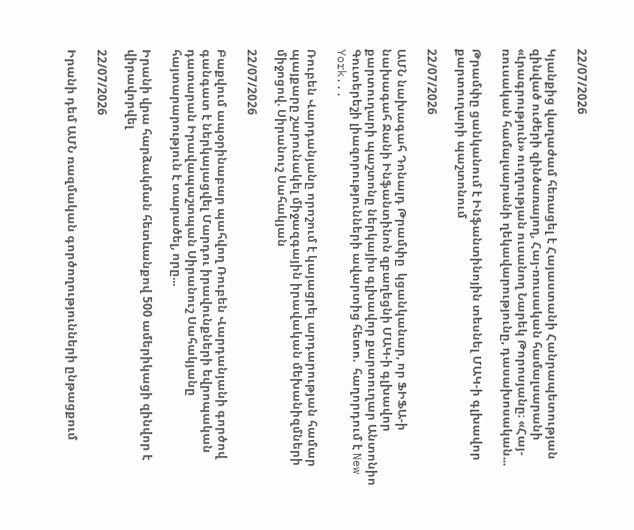22/07/2026

Կյանքից վաղաժամ հեռացել է Հայաստանի Հանրապետության զինված ուժերի զինծառայող, Հայ-ռուսական համալսարանի «Լրագրություն» ուղղության ուսանող Նարեկ Թորոսյանը։ «Հայ-ռուսական համալսարանի ղեկավարությունը, դասախոսական...

Թրամփը ցանկանում է Ինֆանտինոյին տեսնել ՄԱԿ-ի գլխավոր քարտուղարի պաշտոնում

22/07/2026

ԱՄՆ նախագահ Դոնալդ Թրամփը  կցանկանար, որ ՖԻՖԱ-ի նախագահ Ջանի Ինֆանտինոն զբաղեցնի ՄԱԿ-ի գլխավոր քարտուղարի պաշտոնը ներկայիս գլխավոր քարտուղար Անտոնիո Գուտերեշի լիազորությունների ավարտից հետո.  հաղորդում է New York...

Ռուբեն Վարդանյանը որոշում է կայացրել արդարության համար պայքարը շարունակել միջազգային իրավական մեխանիզմների միջոցով. Սիրանուշ Սահակյան

22/07/2026

Բաքվում ապօրինաբար պահվող Ռուբեն Վարդանյանի գործով գանգատ է ներկայացվել Մարդու իրավունքների եվրոպական դատարան Իրավապաշտպան Սիրանուշ Սահակյանը հայտարարություն է տարածել, որը...

Իրանի վրա հարձակման հետևանքով 500 ամերիկացի զինվոր է վիրավորվել

22/07/2026

Իրանի դեմ ԱՄՆ ռազմական գործողությունների ընթացքում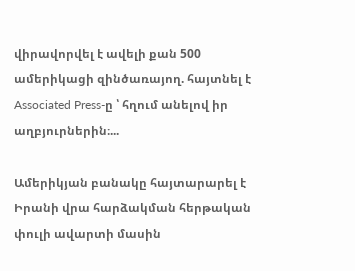վիրավորվել է ավելի քան 500 ամերիկացի զինծառայող. հայտնել է Associated Press-ը ՝ հղում անելով իր աղբյուրներին։...

Ամերիկյան բանակը հայտարարել է Իրանի վրա հարձակման հերթական փուլի ավարտի մասին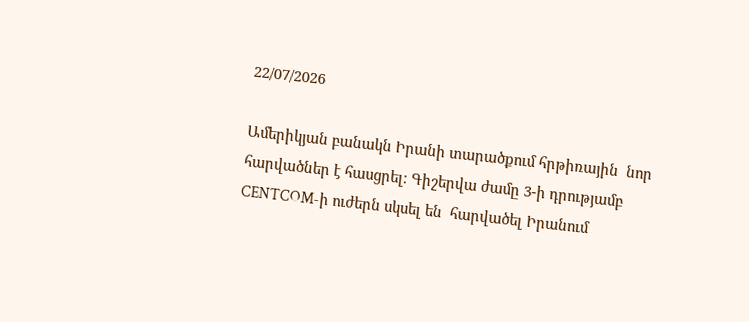22/07/2026

Ամերիկյան բանակն Իրանի տարածքում հրթիռային  նոր հարվածներ է հասցրել։ Գիշերվա ժամը 3-ի դրությամբ CENTCOM-ի ուժերն սկսել են  հարվածել Իրանում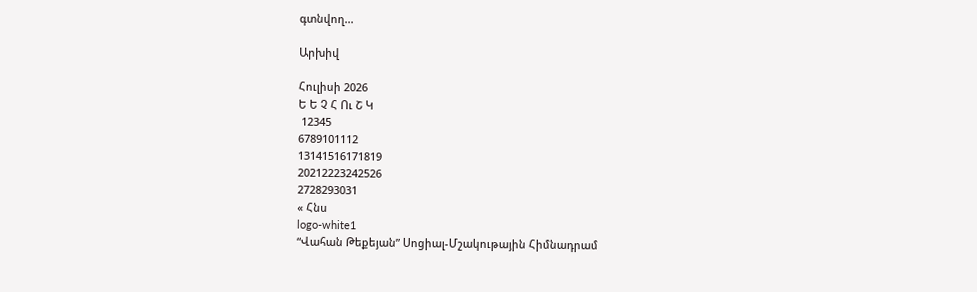գտնվող...

Արխիվ

Հուլիսի 2026
Ե Ե Չ Հ Ու Շ Կ
 12345
6789101112
13141516171819
20212223242526
2728293031
« Հնս
logo-white1
“Վահան Թեքեյան” Սոցիալ-Մշակութային Հիմնադրամ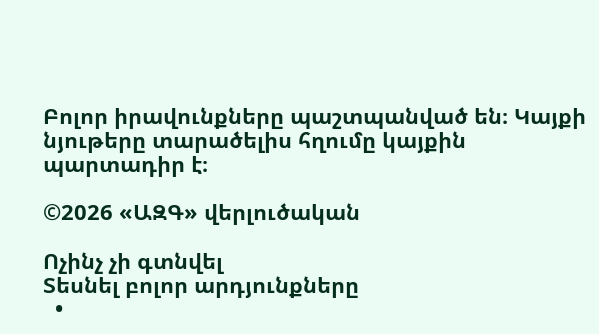Բոլոր իրավունքները պաշտպանված են։ Կայքի նյութերը տարածելիս հղումը կայքին պարտադիր է։

©2026 «ԱԶԳ» վերլուծական

Ոչինչ չի գտնվել
Տեսնել բոլոր արդյունքները
  •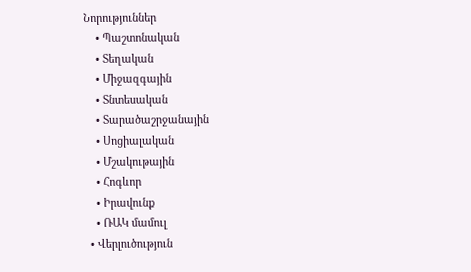Նորություններ
    • Պաշտոնական
    • Տեղական
    • Միջազգային
    • Տնտեսական
    • Տարածաշրջանային
    • Սոցիալական
    • Մշակութային
    • Հոգևոր
    • Իրավունք
    • ՌԱԿ մամուլ
  • Վերլուծություն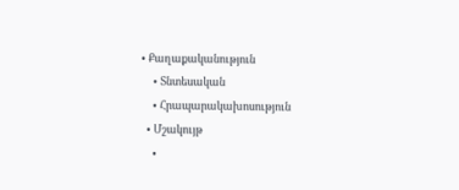• Քաղաքականություն
    • Տնտեսական
    • Հրապարակախոսություն
  • Մշակույթ
    •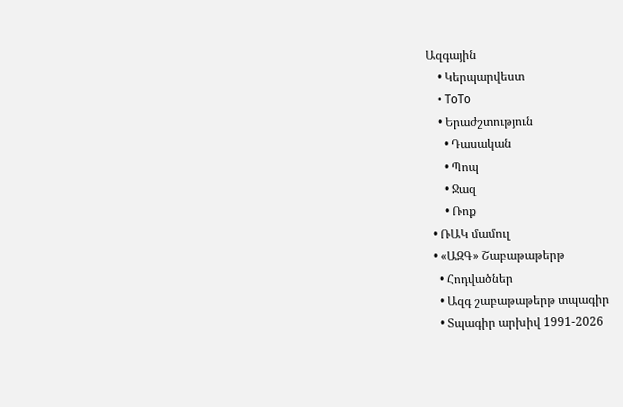Ազգային
    • Կերպարվեստ
    • ToTo
    • Երաժշտություն
      • Դասական
      • Պոպ
      • Ջազ
      • Ռոք
  • ՌԱԿ մամուլ
  • «ԱԶԳ» Շաբաթաթերթ
    • Հոդվածներ
    • Ազգ շաբաթաթերթ տպագիր
    • Տպագիր արխիվ 1991-2026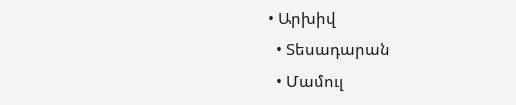• Արխիվ
  • Տեսադարան
  • Մամուլ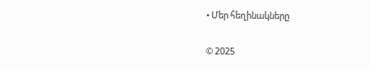• Մեր հեղինակները

© 2025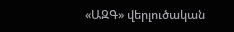«ԱԶԳ» վերլուծական